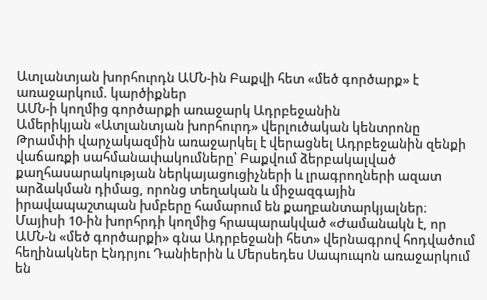Ատլանտյան խորհուրդն ԱՄՆ-ին Բաքվի հետ «մեծ գործարք» է առաջարկում. կարծիքներ
ԱՄՆ-ի կողմից գործարքի առաջարկ Ադրբեջանին
Ամերիկյան «Ատլանտյան խորհուրդ» վերլուծական կենտրոնը Թրամփի վարչակազմին առաջարկել է վերացնել Ադրբեջանին զենքի վաճառքի սահմանափակումները՝ Բաքվում ձերբակալված քաղհասարակության ներկայացուցիչների և լրագրողների ազատ արձակման դիմաց, որոնց տեղական և միջազգային իրավապաշտպան խմբերը համարում են քաղբանտարկյալներ։
Մայիսի 10-ին խորհրդի կողմից հրապարակված «Ժամանակն է, որ ԱՄՆ-ն «մեծ գործարքի» գնա Ադրբեջանի հետ» վերնագրով հոդվածում հեղինակներ Էնդրյու Դանիերին և Մերսեդես Սապուպոն առաջարկում են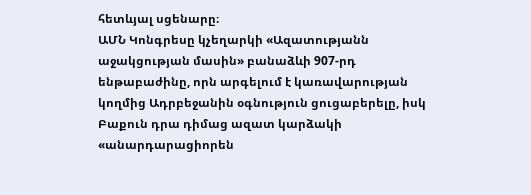հետևյալ սցենարը։
ԱՄՆ Կոնգրեսը կչեղարկի «Ազատությանն աջակցության մասին» բանաձևի 907-րդ ենթաբաժինը, որն արգելում է կառավարության կողմից Ադրբեջանին օգնություն ցուցաբերելը, իսկ Բաքուն դրա դիմաց ազատ կարձակի «անարդարացիորեն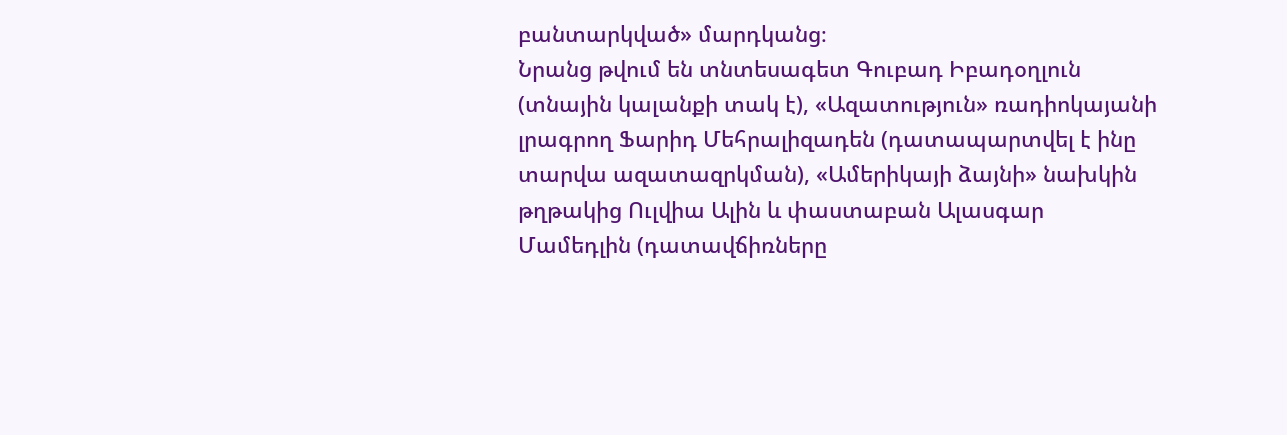բանտարկված» մարդկանց։
Նրանց թվում են տնտեսագետ Գուբադ Իբադօղլուն (տնային կալանքի տակ է), «Ազատություն» ռադիոկայանի լրագրող Ֆարիդ Մեհրալիզադեն (դատապարտվել է ինը տարվա ազատազրկման), «Ամերիկայի ձայնի» նախկին թղթակից Ուլվիա Ալին և փաստաբան Ալասգար Մամեդլին (դատավճիռները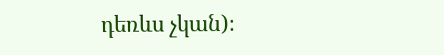դեռևս չկան)։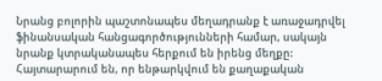Նրանց բոլորին պաշտոնապես մեղադրանք է առաջադրվել ֆինանսական հանցագործությունների համար, սակայն նրանք կտրականապես հերքում են իրենց մեղքը: Հայտարարում են, որ ենթարկվում են քաղաքական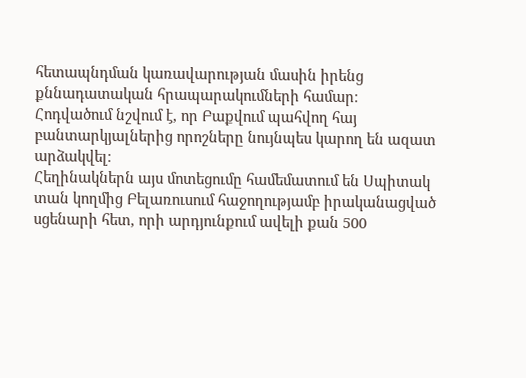հետապնդման կառավարության մասին իրենց քննադատական հրապարակումների համար։
Հոդվածում նշվում է, որ Բաքվում պահվող հայ բանտարկյալներից որոշները նույնպես կարող են ազատ արձակվել։
Հեղինակներն այս մոտեցումը համեմատում են Սպիտակ տան կողմից Բելառուսում հաջողությամբ իրականացված սցենարի հետ, որի արդյունքում ավելի քան 500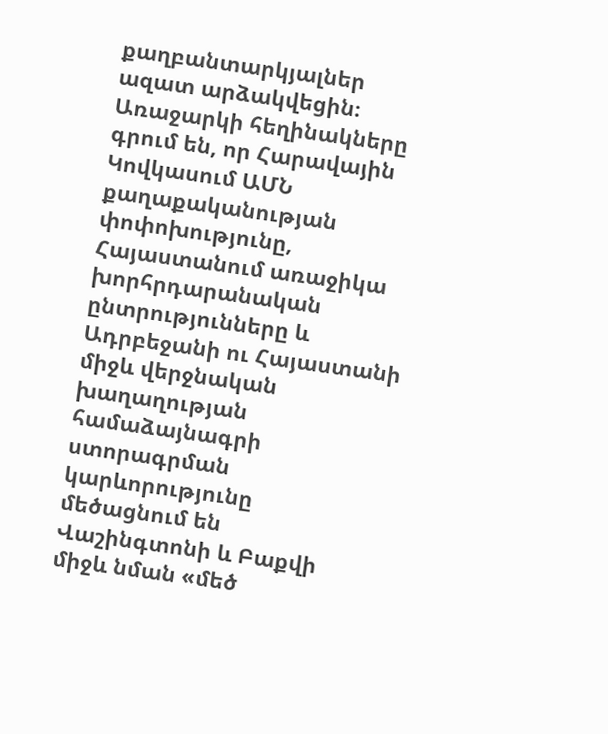քաղբանտարկյալներ ազատ արձակվեցին։
Առաջարկի հեղինակները գրում են, որ Հարավային Կովկասում ԱՄՆ քաղաքականության փոփոխությունը, Հայաստանում առաջիկա խորհրդարանական ընտրությունները և Ադրբեջանի ու Հայաստանի միջև վերջնական խաղաղության համաձայնագրի ստորագրման կարևորությունը մեծացնում են Վաշինգտոնի և Բաքվի միջև նման «մեծ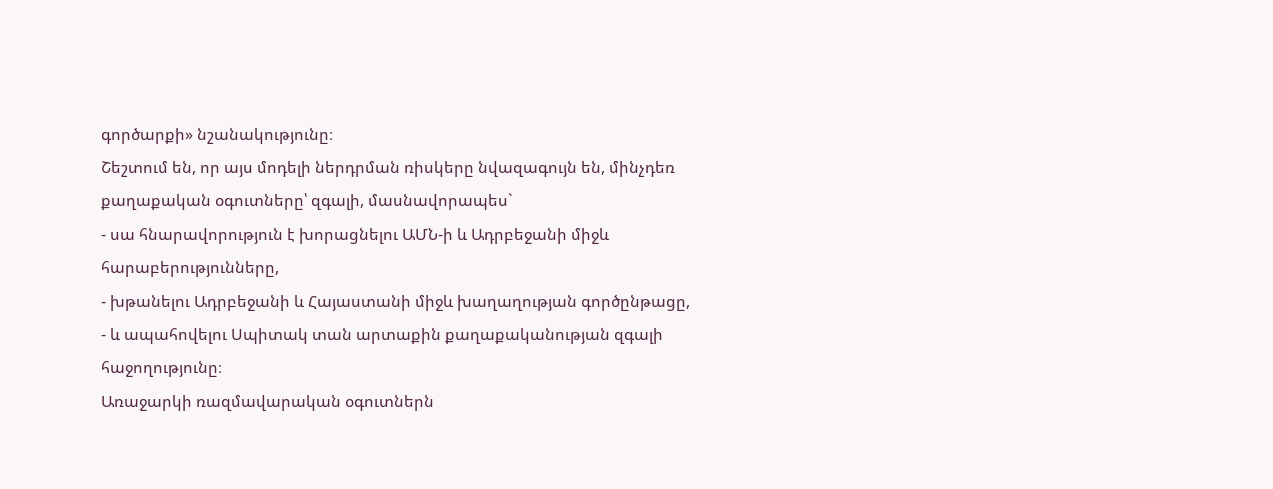գործարքի» նշանակությունը։
Շեշտում են, որ այս մոդելի ներդրման ռիսկերը նվազագույն են, մինչդեռ քաղաքական օգուտները՝ զգալի, մասնավորապես`
- սա հնարավորություն է խորացնելու ԱՄՆ-ի և Ադրբեջանի միջև հարաբերությունները,
- խթանելու Ադրբեջանի և Հայաստանի միջև խաղաղության գործընթացը,
- և ապահովելու Սպիտակ տան արտաքին քաղաքականության զգալի հաջողությունը։
Առաջարկի ռազմավարական օգուտներն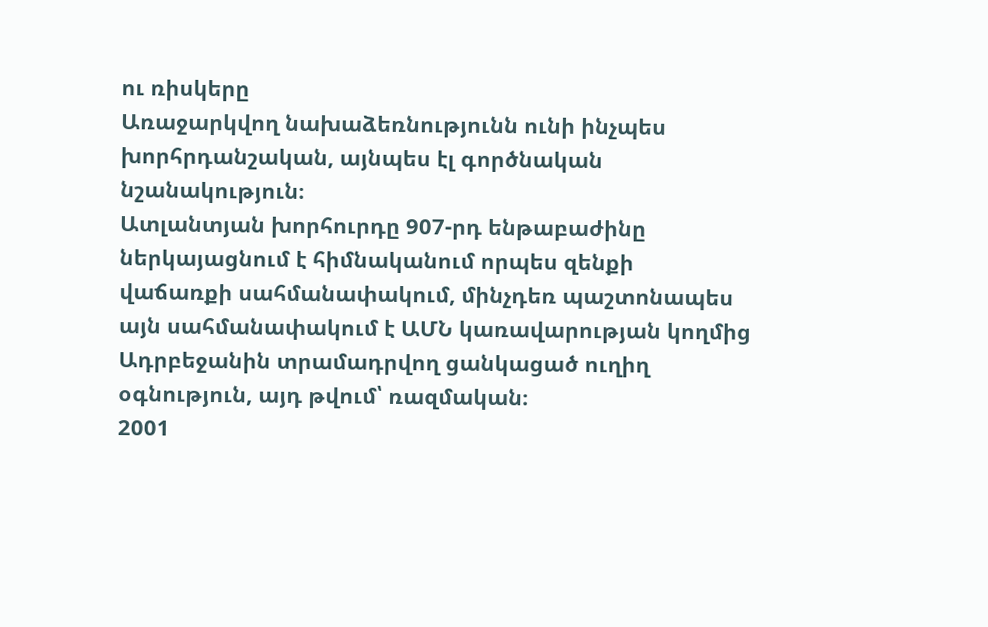ու ռիսկերը
Առաջարկվող նախաձեռնությունն ունի ինչպես խորհրդանշական, այնպես էլ գործնական նշանակություն։
Ատլանտյան խորհուրդը 907-րդ ենթաբաժինը ներկայացնում է հիմնականում որպես զենքի վաճառքի սահմանափակում, մինչդեռ պաշտոնապես այն սահմանափակում է ԱՄՆ կառավարության կողմից Ադրբեջանին տրամադրվող ցանկացած ուղիղ օգնություն, այդ թվում՝ ռազմական։
2001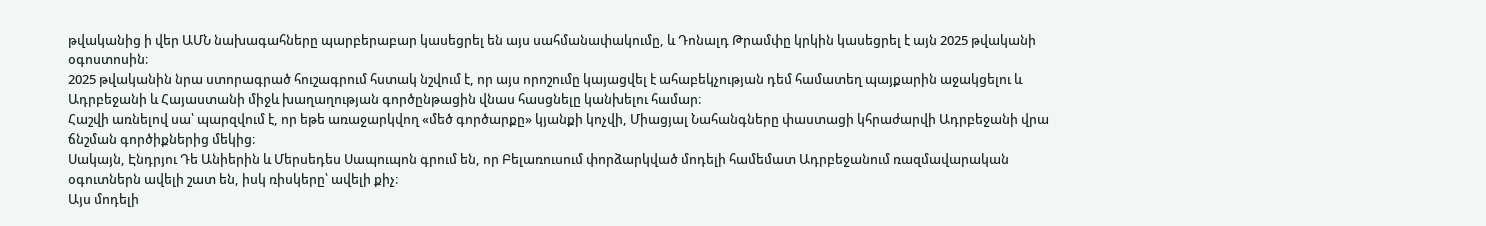թվականից ի վեր ԱՄՆ նախագահները պարբերաբար կասեցրել են այս սահմանափակումը, և Դոնալդ Թրամփը կրկին կասեցրել է այն 2025 թվականի օգոստոսին։
2025 թվականին նրա ստորագրած հուշագրում հստակ նշվում է, որ այս որոշումը կայացվել է ահաբեկչության դեմ համատեղ պայքարին աջակցելու և Ադրբեջանի և Հայաստանի միջև խաղաղության գործընթացին վնաս հասցնելը կանխելու համար։
Հաշվի առնելով սա՝ պարզվում է, որ եթե առաջարկվող «մեծ գործարքը» կյանքի կոչվի, Միացյալ Նահանգները փաստացի կհրաժարվի Ադրբեջանի վրա ճնշման գործիքներից մեկից։
Սակայն, Էնդրյու Դե Անիերին և Մերսեդես Սապուպոն գրում են, որ Բելառուսում փորձարկված մոդելի համեմատ Ադրբեջանում ռազմավարական օգուտներն ավելի շատ են, իսկ ռիսկերը՝ ավելի քիչ։
Այս մոդելի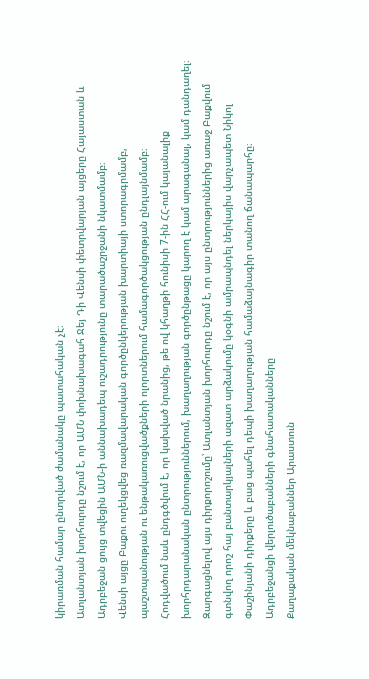կիրառման համար ընտրված ժամանակը պատահական չէ։
Ատլանտյան խորհուրդը նշում է, որ ԱՄՆ փոխնախագահ Ջեյ Դի Վենսի փետրվարյան այցերը Հայաստան և Ադրբեջան ցույց տվեցին ԱՄՆ-ի աննախադեպ ուշադրությունը տարածաշրջանի նկատմամբ։
Վենսի այցը Բաքու ուղեկցվեց ռազմավարական գործընկերության խարտիայի ստորագրմամբ, պաշտպանության ու ենթակառուցվածքների ոլորտներում համագործակցության ընդլայնմամբ։
Հոդվածում նաև ընդգծվում է, որ կախված նրանից, թե ով կհաղթի հունիսի 7-ին ՀՀ-ում կայանալիք խորհրդարանական ընտրություններում, խաղաղության գործընթացը կարող է կամ արագանալ, կամ դանդաղել։
Զարգացնելով այս դիրքորոշումը՝ Ատլանտյան խորհուրդը նշում է, որ այս ընտրություններից առաջ Բաքվում գտնվող որոշ հայ բանտարկյալների ազատ արձակումը կօգնի ամրապնդել ներկայիս վարչապետ Նիկոլ Փաշինյանի դիրքերը և բաց պահել դեպի խաղաղության համաձայնագիր տանող ճանապարհը։
Ադրբեջանցի վերլուծաբանների գնահատականները
Քաղաքական մեկնաբաններ Արաստուն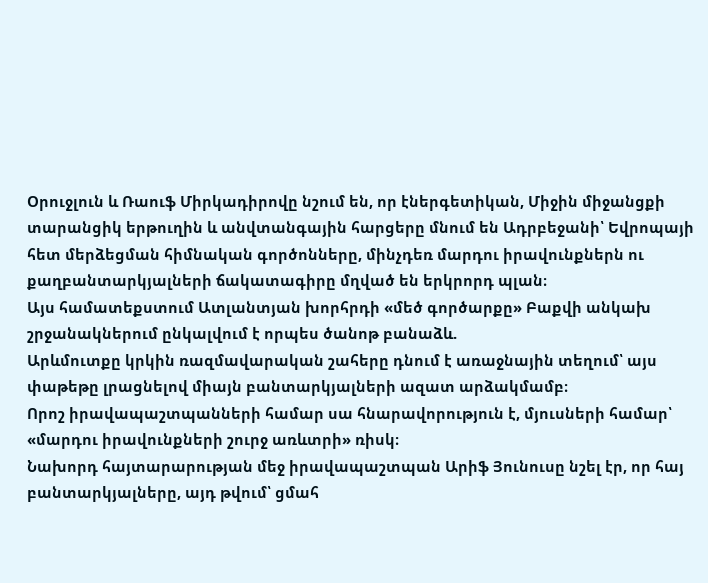Օրուջլուն և Ռաուֆ Միրկադիրովը նշում են, որ էներգետիկան, Միջին միջանցքի տարանցիկ երթուղին և անվտանգային հարցերը մնում են Ադրբեջանի՝ Եվրոպայի հետ մերձեցման հիմնական գործոնները, մինչդեռ մարդու իրավունքներն ու քաղբանտարկյալների ճակատագիրը մղված են երկրորդ պլան։
Այս համատեքստում Ատլանտյան խորհրդի «մեծ գործարքը» Բաքվի անկախ շրջանակներում ընկալվում է որպես ծանոթ բանաձև.
Արևմուտքը կրկին ռազմավարական շահերը դնում է առաջնային տեղում՝ այս փաթեթը լրացնելով միայն բանտարկյալների ազատ արձակմամբ։
Որոշ իրավապաշտպանների համար սա հնարավորություն է, մյուսների համար՝ «մարդու իրավունքների շուրջ առևտրի» ռիսկ։
Նախորդ հայտարարության մեջ իրավապաշտպան Արիֆ Յունուսը նշել էր, որ հայ բանտարկյալները, այդ թվում՝ ցմահ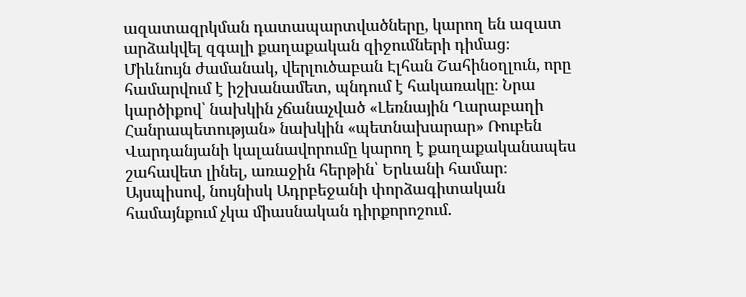ազատազրկման դատապարտվածները, կարող են ազատ արձակվել զգալի քաղաքական զիջումների դիմաց։
Միևնույն ժամանակ, վերլուծաբան Էլհան Շահինօղլուն, որը համարվում է իշխանամետ, պնդում է հակառակը։ Նրա կարծիքով՝ նախկին չճանաչված «Լեռնային Ղարաբաղի Հանրապետության» նախկին «պետնախարար» Ռուբեն Վարդանյանի կալանավորումը կարող է քաղաքականապես շահավետ լինել, առաջին հերթին՝ Երևանի համար։
Այսպիսով, նույնիսկ Ադրբեջանի փորձագիտական համայնքում չկա միասնական դիրքորոշում.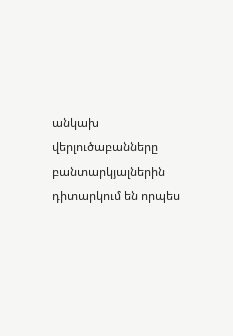անկախ վերլուծաբանները բանտարկյալներին դիտարկում են որպես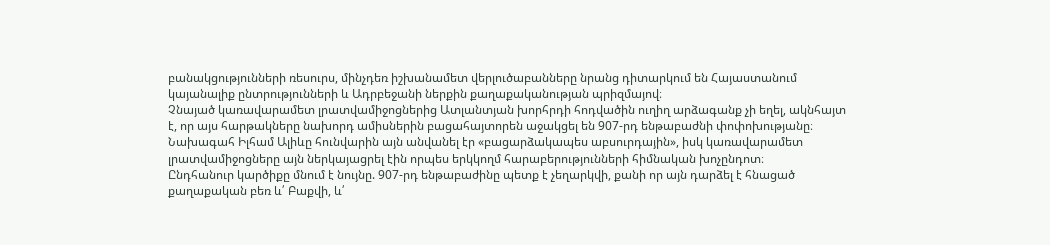բանակցությունների ռեսուրս, մինչդեռ իշխանամետ վերլուծաբանները նրանց դիտարկում են Հայաստանում կայանալիք ընտրությունների և Ադրբեջանի ներքին քաղաքականության պրիզմայով։
Չնայած կառավարամետ լրատվամիջոցներից Ատլանտյան խորհրդի հոդվածին ուղիղ արձագանք չի եղել, ակնհայտ է, որ այս հարթակները նախորդ ամիսներին բացահայտորեն աջակցել են 907-րդ ենթաբաժնի փոփոխությանը։
Նախագահ Իլհամ Ալիևը հունվարին այն անվանել էր «բացարձակապես աբսուրդային», իսկ կառավարամետ լրատվամիջոցները այն ներկայացրել էին որպես երկկողմ հարաբերությունների հիմնական խոչընդոտ։
Ընդհանուր կարծիքը մնում է նույնը. 907-րդ ենթաբաժինը պետք է չեղարկվի, քանի որ այն դարձել է հնացած քաղաքական բեռ և՛ Բաքվի, և՛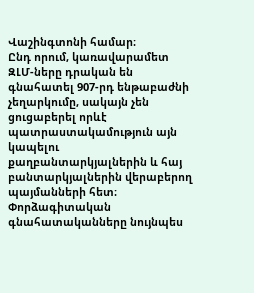Վաշինգտոնի համար։
Ընդ որում, կառավարամետ ԶԼՄ-ները դրական են գնահատել 907-րդ ենթաբաժնի չեղարկումը, սակայն չեն ցուցաբերել որևէ պատրաստակամություն այն կապելու քաղբանտարկյալներին և հայ բանտարկյալներին վերաբերող պայմանների հետ։
Փորձագիտական գնահատականները նույնպես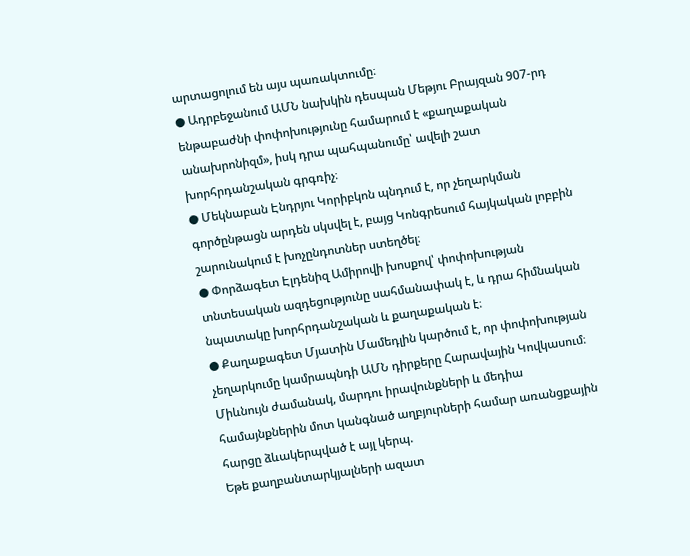արտացոլում են այս պառակտումը։
● Ադրբեջանում ԱՄՆ նախկին դեսպան Մեթյու Բրայզան 907-րդ ենթաբաժնի փոփոխությունը համարում է «քաղաքական անախրոնիզմ», իսկ դրա պահպանումը՝ ավելի շատ խորհրդանշական գրգռիչ։
● Մեկնաբան Էնդրյու Կորիբկոն պնդում է, որ չեղարկման գործընթացն արդեն սկսվել է, բայց Կոնգրեսում հայկական լոբբին շարունակում է խոչընդոտներ ստեղծել։
● Փորձագետ Էլդենիզ Ամիրովի խոսքով՝ փոփոխության տնտեսական ազդեցությունը սահմանափակ է, և դրա հիմնական նպատակը խորհրդանշական և քաղաքական է։
● Քաղաքագետ Մյատին Մամեդլին կարծում է, որ փոփոխության չեղարկումը կամրապնդի ԱՄՆ դիրքերը Հարավային Կովկասում։
Միևնույն ժամանակ, մարդու իրավունքների և մեդիա համայնքներին մոտ կանգնած աղբյուրների համար առանցքային հարցը ձևակերպված է այլ կերպ.
Եթե քաղբանտարկյալների ազատ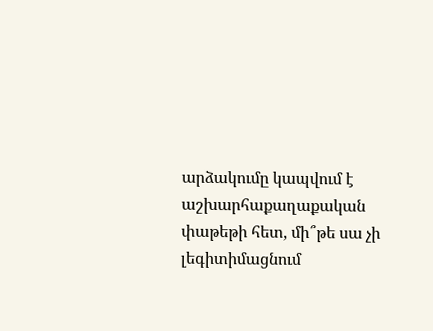արձակումը կապվում է աշխարհաքաղաքական փաթեթի հետ, մի՞թե սա չի լեգիտիմացնում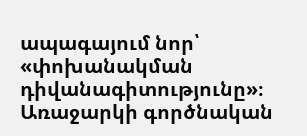ապագայում նոր՝ «փոխանակման դիվանագիտությունը»։
Առաջարկի գործնական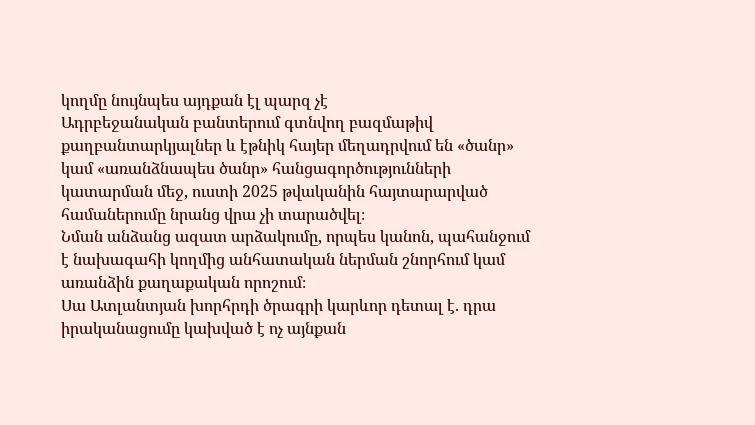կողմը նույնպես այդքան էլ պարզ չէ
Ադրբեջանական բանտերում գտնվող բազմաթիվ քաղբանտարկյալներ և էթնիկ հայեր մեղադրվում են «ծանր» կամ «առանձնապես ծանր» հանցագործությունների կատարման մեջ, ուստի 2025 թվականին հայտարարված համաներումը նրանց վրա չի տարածվել։
Նման անձանց ազատ արձակումը, որպես կանոն, պահանջում է նախագահի կողմից անհատական ներման շնորհում կամ առանձին քաղաքական որոշում։
Սա Ատլանտյան խորհրդի ծրագրի կարևոր դետալ է. դրա իրականացումը կախված է ոչ այնքան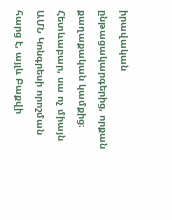իրավական ընթացակարգերից, որքան քաղաքական կամքից։
Հետևաբար, սա ոչ միայն ԱՄՆ Կոնգրեսի որոշման հարց է, այլև Բաքվի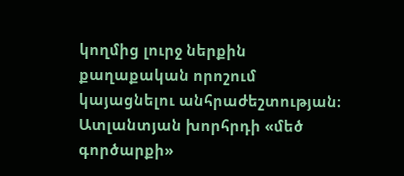կողմից լուրջ ներքին քաղաքական որոշում կայացնելու անհրաժեշտության։
Ատլանտյան խորհրդի «մեծ գործարքի»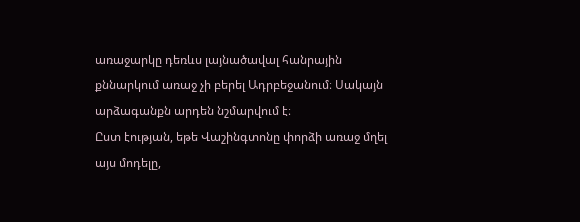առաջարկը դեռևս լայնածավալ հանրային քննարկում առաջ չի բերել Ադրբեջանում։ Սակայն արձագանքն արդեն նշմարվում է։
Ըստ էության, եթե Վաշինգտոնը փորձի առաջ մղել այս մոդելը,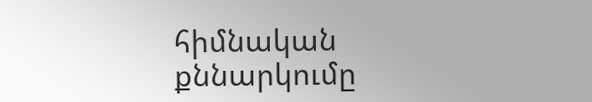հիմնական քննարկումը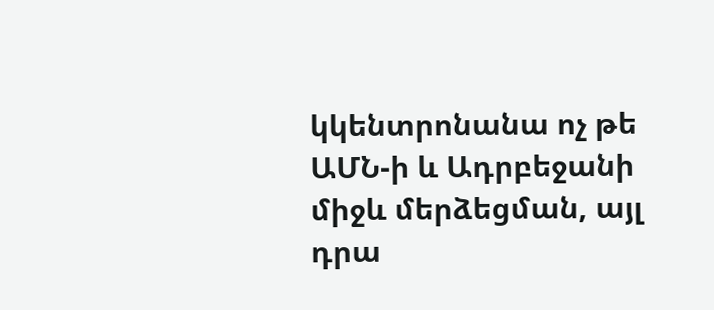կկենտրոնանա ոչ թե ԱՄՆ-ի և Ադրբեջանի միջև մերձեցման, այլ դրա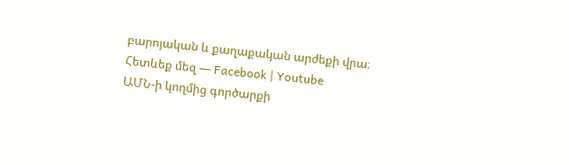բարոյական և քաղաքական արժեքի վրա։
Հետևեք մեզ — Facebook | Youtube
ԱՄՆ-ի կողմից գործարքի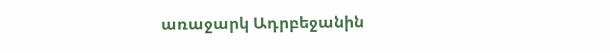առաջարկ Ադրբեջանին